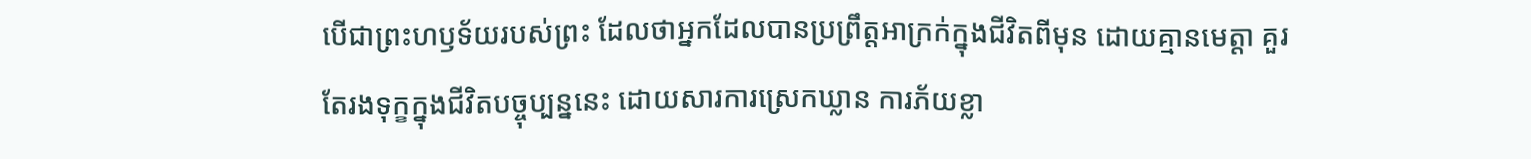បើជាព្រះហឫទ័យរបស់ព្រះ ដែលថាអ្នកដែលបានប្រព្រឹត្តអាក្រក់ក្នុងជីវិតពីមុន ដោយគ្មានមេត្តា គួរតែរងទុក្ខក្នុងជីវិតបច្ចុប្បន្ននេះ ដោយសារការស្រេកឃ្លាន ការភ័យខ្លា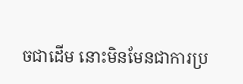ចជាដើម នោះមិនមែនជាការប្រ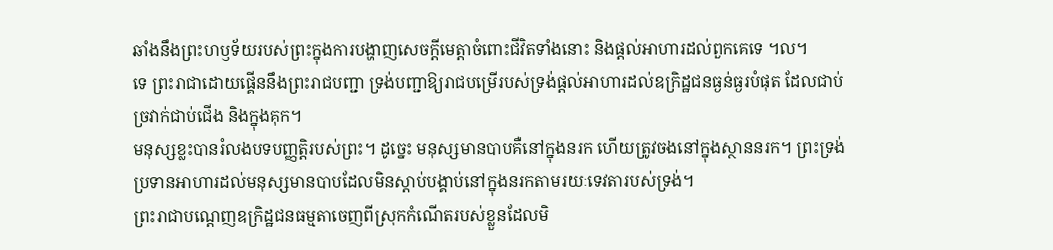ឆាំងនឹងព្រះហឫទ័យរបស់ព្រះក្នុងការបង្ហាញសេចក្ដីមេត្ដាចំពោះជីវិតទាំងនោះ និងផ្តល់អាហារដល់ពួកគេទេ ។ល។
ទេ ព្រះរាជាដោយផ្គើននឹងព្រះរាជបញ្ជា ទ្រង់បញ្ជាឱ្យរាជបម្រើរបស់ទ្រង់ផ្តល់អាហារដល់ឧក្រិដ្ឋជនធ្ងន់ធ្ងរបំផុត ដែលជាប់ច្រវាក់ជាប់ជើង និងក្នុងគុក។
មនុស្សខ្លះបានរំលងបទបញ្ញត្តិរបស់ព្រះ។ ដូច្នេះ មនុស្សមានបាបគឺនៅក្នុងនរក ហើយត្រូវចងនៅក្នុងស្ថាននរក។ ព្រះទ្រង់ប្រទានអាហារដល់មនុស្សមានបាបដែលមិនស្តាប់បង្គាប់នៅក្នុងនរកតាមរយៈទេវតារបស់ទ្រង់។
ព្រះរាជាបណ្ដេញឧក្រិដ្ឋជនធម្មតាចេញពីស្រុកកំណើតរបស់ខ្លួនដែលមិ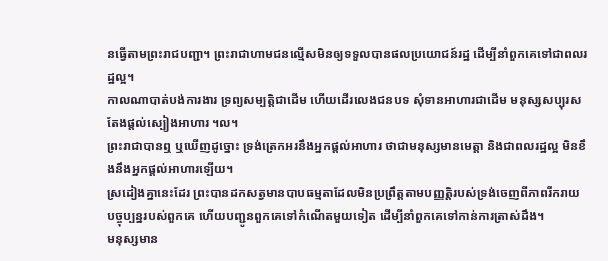នធ្វើតាមព្រះរាជបញ្ជា។ ព្រះរាជាហាមជនល្មើសមិនឲ្យទទួលបានផលប្រយោជន៍រដ្ឋ ដើម្បីនាំពួកគេទៅជាពលរដ្ឋល្អ។
កាលណាបាត់បង់ការងារ ទ្រព្យសម្បត្តិជាដើម ហើយដើរលេងជនបទ សុំទានអាហារជាដើម មនុស្សសប្បុរសតែងផ្តល់ស្បៀងអាហារ ។ល។
ព្រះរាជាបានឮ ឬឃើញដូច្នោះ ទ្រង់ត្រេកអរនឹងអ្នកផ្តល់អាហារ ថាជាមនុស្សមានមេត្តា និងជាពលរដ្ឋល្អ មិនខឹងនឹងអ្នកផ្តល់អាហារឡើយ។
ស្រដៀងគ្នានេះដែរ ព្រះបានដកសត្វមានបាបធម្មតាដែលមិនប្រព្រឹត្តតាមបញ្ញត្តិរបស់ទ្រង់ចេញពីភាពរីករាយបច្ចុប្បន្នរបស់ពួកគេ ហើយបញ្ជូនពួកគេទៅកំណើតមួយទៀត ដើម្បីនាំពួកគេទៅកាន់ការត្រាស់ដឹង។
មនុស្សមាន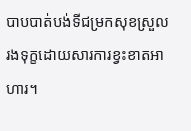បាបបាត់បង់ទីជម្រកសុខស្រួល រងទុក្ខដោយសារការខ្វះខាតអាហារ។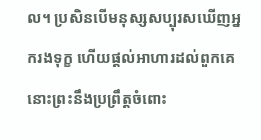ល។ ប្រសិនបើមនុស្សសប្បុរសឃើញអ្នករងទុក្ខ ហើយផ្តល់អាហារដល់ពួកគេ នោះព្រះនឹងប្រព្រឹត្តចំពោះ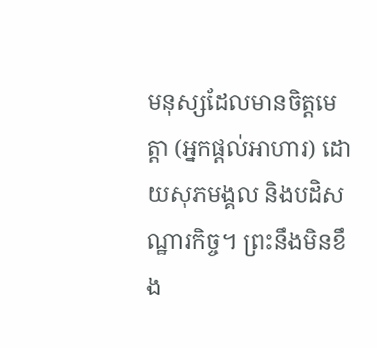មនុស្សដែលមានចិត្តមេត្តា (អ្នកផ្តល់អាហារ) ដោយសុភមង្គល និងបដិសណ្ឋារកិច្ច។ ព្រះនឹងមិនខឹង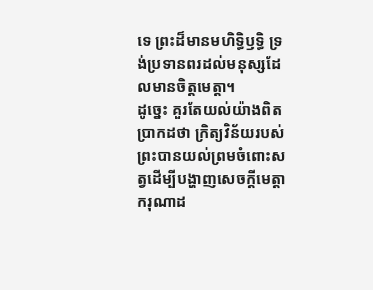ទេ ព្រះដ៏មានមហិទ្ធិឫទ្ធិ ទ្រង់ប្រទានពរដល់មនុស្សដែលមានចិត្តមេត្តា។
ដូច្នេះ គួរតែយល់យ៉ាងពិតប្រាកដថា ក្រិត្យវិន័យរបស់ព្រះបានយល់ព្រមចំពោះសត្វដើម្បីបង្ហាញសេចក្ដីមេត្តាករុណាដ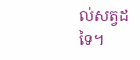ល់សត្វដទៃ។